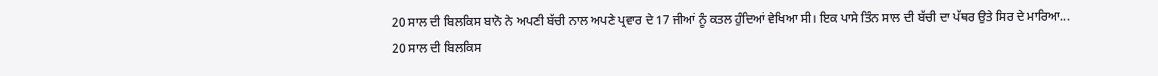20 ਸਾਲ ਦੀ ਬਿਲਕਿਸ ਬਾਨੋ ਨੇ ਅਪਣੀ ਬੱਚੀ ਨਾਲ ਅਪਣੇ ਪ੍ਰਵਾਰ ਦੇ 17 ਜੀਆਂ ਨੂੰ ਕਤਲ ਹੁੰਦਿਆਂ ਵੇਖਿਆ ਸੀ। ਇਕ ਪਾਸੇ ਤਿੰਨ ਸਾਲ ਦੀ ਬੱਚੀ ਦਾ ਪੱਥਰ ਉਤੇ ਸਿਰ ਦੇ ਮਾਰਿਆ...
20 ਸਾਲ ਦੀ ਬਿਲਕਿਸ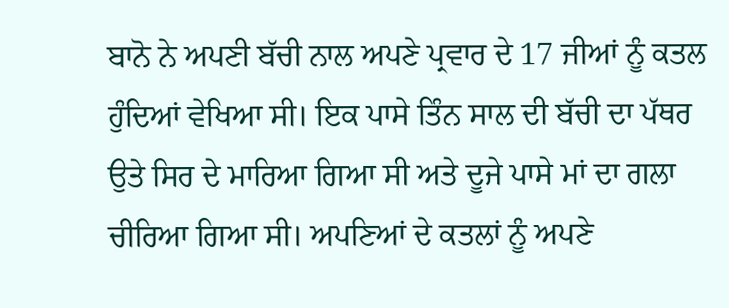ਬਾਨੋ ਨੇ ਅਪਣੀ ਬੱਚੀ ਨਾਲ ਅਪਣੇ ਪ੍ਰਵਾਰ ਦੇ 17 ਜੀਆਂ ਨੂੰ ਕਤਲ ਹੁੰਦਿਆਂ ਵੇਖਿਆ ਸੀ। ਇਕ ਪਾਸੇ ਤਿੰਨ ਸਾਲ ਦੀ ਬੱਚੀ ਦਾ ਪੱਥਰ ਉਤੇ ਸਿਰ ਦੇ ਮਾਰਿਆ ਗਿਆ ਸੀ ਅਤੇ ਦੂਜੇ ਪਾਸੇ ਮਾਂ ਦਾ ਗਲਾ ਚੀਰਿਆ ਗਿਆ ਸੀ। ਅਪਣਿਆਂ ਦੇ ਕਤਲਾਂ ਨੂੰ ਅਪਣੇ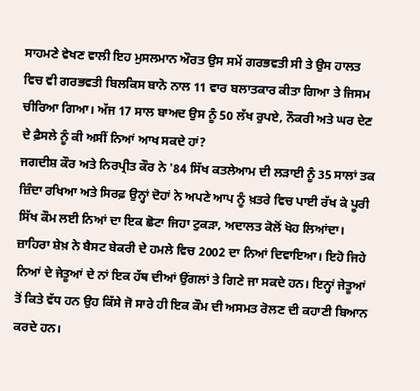ਸਾਹਮਣੇ ਵੇਖਣ ਵਾਲੀ ਇਹ ਮੁਸਲਮਾਨ ਔਰਤ ਉਸ ਸਮੇਂ ਗਰਭਵਤੀ ਸੀ ਤੇ ਉਸ ਹਾਲਤ ਵਿਚ ਵੀ ਗਰਭਵਤੀ ਬਿਲਕਿਸ ਬਾਨੋ ਨਾਲ 11 ਵਾਰ ਬਲਾਤਕਾਰ ਕੀਤਾ ਗਿਆ ਤੇ ਜਿਸਮ ਚੀਰਿਆ ਗਿਆ। ਅੱਜ 17 ਸਾਲ ਬਾਅਦ ਉਸ ਨੂੰ 50 ਲੱਖ ਰੁਪਏ, ਨੌਕਰੀ ਅਤੇ ਘਰ ਦੇਣ ਦੇ ਫ਼ੈਸਲੇ ਨੂੰ ਕੀ ਅਸੀਂ ਨਿਆਂ ਆਖ ਸਕਦੇ ਹਾਂ?
ਜਗਦੀਸ਼ ਕੌਰ ਅਤੇ ਨਿਰਪ੍ਰੀਤ ਕੌਰ ਨੇ '84 ਸਿੱਖ ਕਤਲੇਆਮ ਦੀ ਲੜਾਈ ਨੂੰ 35 ਸਾਲਾਂ ਤਕ ਜ਼ਿੰਦਾ ਰਖਿਆ ਅਤੇ ਸਿਰਫ਼ ਉਨ੍ਹਾਂ ਦੋਹਾਂ ਨੇ ਅਪਣੇ ਆਪ ਨੂੰ ਖ਼ਤਰੇ ਵਿਚ ਪਾਈ ਰੱਖ ਕੇ ਪੂਰੀ ਸਿੱਖ ਕੌਮ ਲਈ ਨਿਆਂ ਦਾ ਇਕ ਛੋਟਾ ਜਿਹਾ ਟੁਕੜਾ, ਅਦਾਲਤ ਕੋਲੋਂ ਖੋਹ ਲਿਆਂਦਾ। ਜ਼ਾਹਿਰਾ ਸ਼ੇਖ਼ ਨੇ ਬੈਸਟ ਬੇਕਰੀ ਦੇ ਹਮਲੇ ਵਿਚ 2002 ਦਾ ਨਿਆਂ ਦਿਵਾਇਆ। ਇਹੋ ਜਿਹੇ ਨਿਆਂ ਦੇ ਜੇਤੂਆਂ ਦੇ ਨਾਂ ਇਕ ਹੱਥ ਦੀਆਂ ਉਂਗਲਾਂ ਤੇ ਗਿਣੇ ਜਾ ਸਕਦੇ ਹਨ। ਇਨ੍ਹਾਂ ਜੇਤੂਆਂ ਤੋਂ ਕਿਤੇ ਵੱਧ ਹਨ ਉਹ ਕਿੱਸੇ ਜੋ ਸਾਰੇ ਹੀ ਇਕ ਕੌਮ ਦੀ ਅਸਮਤ ਰੋਲਣ ਦੀ ਕਹਾਣੀ ਬਿਆਨ ਕਰਦੇ ਹਨ।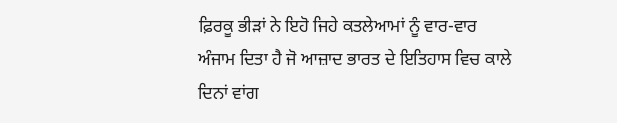ਫ਼ਿਰਕੂ ਭੀੜਾਂ ਨੇ ਇਹੋ ਜਿਹੇ ਕਤਲੇਆਮਾਂ ਨੂੰ ਵਾਰ-ਵਾਰ ਅੰਜਾਮ ਦਿਤਾ ਹੈ ਜੋ ਆਜ਼ਾਦ ਭਾਰਤ ਦੇ ਇਤਿਹਾਸ ਵਿਚ ਕਾਲੇ ਦਿਨਾਂ ਵਾਂਗ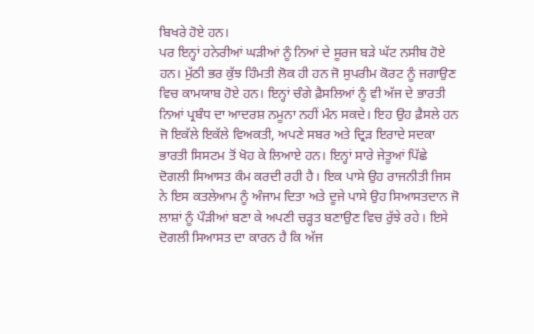ਬਿਖਰੇ ਹੋਏ ਹਨ।
ਪਰ ਇਨ੍ਹਾਂ ਹਨੇਰੀਆਂ ਘੜੀਆਂ ਨੂੰ ਨਿਆਂ ਦੇ ਸੂਰਜ ਬੜੇ ਘੱਟ ਨਸੀਬ ਹੋਏ ਹਨ। ਮੁੱਠੀ ਭਰ ਕੁੱਝ ਹਿੰਮਤੀ ਲੋਕ ਹੀ ਹਨ ਜੋ ਸੁਪਰੀਮ ਕੋਰਟ ਨੂੰ ਜਗਾਉਣ ਵਿਚ ਕਾਮਯਾਬ ਹੋਏ ਹਨ। ਇਨ੍ਹਾਂ ਚੰਗੇ ਫ਼ੈਸਲਿਆਂ ਨੂੰ ਵੀ ਅੱਜ ਦੇ ਭਾਰਤੀ ਨਿਆਂ ਪ੍ਰਬੰਧ ਦਾ ਆਦਰਸ਼ ਨਮੂਨਾ ਨਹੀਂ ਮੰਨ ਸਕਦੇ। ਇਹ ਉਹ ਫ਼ੈਸਲੇ ਹਨ ਜੋ ਇਕੱਲੇ ਇਕੱਲੇ ਵਿਅਕਤੀ, ਅਪਣੇ ਸਬਰ ਅਤੇ ਦ੍ਰਿੜ ਇਰਾਦੇ ਸਦਕਾ ਭਾਰਤੀ ਸਿਸਟਮ ਤੋਂ ਖੋਹ ਕੇ ਲਿਆਏ ਹਨ। ਇਨ੍ਹਾਂ ਸਾਰੇ ਜੇਤੂਆਂ ਪਿੱਛੇ ਦੋਗਲੀ ਸਿਆਸਤ ਕੰਮ ਕਰਦੀ ਰਹੀ ਹੈ। ਇਕ ਪਾਸੇ ਉਹ ਰਾਜਨੀਤੀ ਜਿਸ ਨੇ ਇਸ ਕਤਲੇਆਮ ਨੂੰ ਅੰਜਾਮ ਦਿਤਾ ਅਤੇ ਦੂਜੇ ਪਾਸੇ ਉਹ ਸਿਆਸਤਦਾਨ ਜੋ ਲਾਸ਼ਾਂ ਨੂੰ ਪੌੜੀਆਂ ਬਣਾ ਕੇ ਅਪਣੀ ਚੜ੍ਹਤ ਬਣਾਉਣ ਵਿਚ ਰੁੱਝੇ ਰਹੇ। ਇਸੇ ਦੋਗਲੀ ਸਿਆਸਤ ਦਾ ਕਾਰਨ ਹੈ ਕਿ ਅੱਜ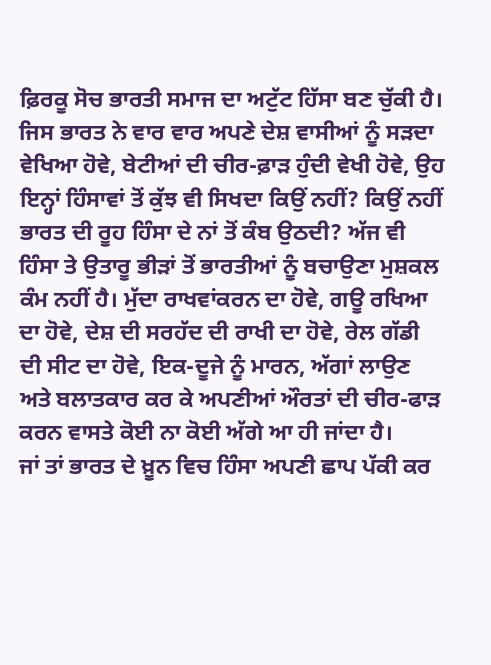ਫ਼ਿਰਕੂ ਸੋਚ ਭਾਰਤੀ ਸਮਾਜ ਦਾ ਅਟੁੱਟ ਹਿੱਸਾ ਬਣ ਚੁੱਕੀ ਹੈ।
ਜਿਸ ਭਾਰਤ ਨੇ ਵਾਰ ਵਾਰ ਅਪਣੇ ਦੇਸ਼ ਵਾਸੀਆਂ ਨੂੰ ਸੜਦਾ ਵੇਖਿਆ ਹੋਵੇ, ਬੇਟੀਆਂ ਦੀ ਚੀਰ-ਫ਼ਾੜ ਹੁੰਦੀ ਵੇਖੀ ਹੋਵੇ, ਉਹ ਇਨ੍ਹਾਂ ਹਿੰਸਾਵਾਂ ਤੋਂ ਕੁੱਝ ਵੀ ਸਿਖਦਾ ਕਿਉਂ ਨਹੀਂ? ਕਿਉਂ ਨਹੀਂ ਭਾਰਤ ਦੀ ਰੂਹ ਹਿੰਸਾ ਦੇ ਨਾਂ ਤੋਂ ਕੰਬ ਉਠਦੀ? ਅੱਜ ਵੀ ਹਿੰਸਾ ਤੇ ਉਤਾਰੂ ਭੀੜਾਂ ਤੋਂ ਭਾਰਤੀਆਂ ਨੂੰ ਬਚਾਉਣਾ ਮੁਸ਼ਕਲ ਕੰਮ ਨਹੀਂ ਹੈ। ਮੁੱਦਾ ਰਾਖਵਾਂਕਰਨ ਦਾ ਹੋਵੇ, ਗਊ ਰਖਿਆ ਦਾ ਹੋਵੇ, ਦੇਸ਼ ਦੀ ਸਰਹੱਦ ਦੀ ਰਾਖੀ ਦਾ ਹੋਵੇ, ਰੇਲ ਗੱਡੀ ਦੀ ਸੀਟ ਦਾ ਹੋਵੇ, ਇਕ-ਦੂਜੇ ਨੂੰ ਮਾਰਨ, ਅੱਗਾਂ ਲਾਉਣ ਅਤੇ ਬਲਾਤਕਾਰ ਕਰ ਕੇ ਅਪਣੀਆਂ ਔਰਤਾਂ ਦੀ ਚੀਰ-ਫਾੜ ਕਰਨ ਵਾਸਤੇ ਕੋਈ ਨਾ ਕੋਈ ਅੱਗੇ ਆ ਹੀ ਜਾਂਦਾ ਹੈ।
ਜਾਂ ਤਾਂ ਭਾਰਤ ਦੇ ਖ਼ੂਨ ਵਿਚ ਹਿੰਸਾ ਅਪਣੀ ਛਾਪ ਪੱਕੀ ਕਰ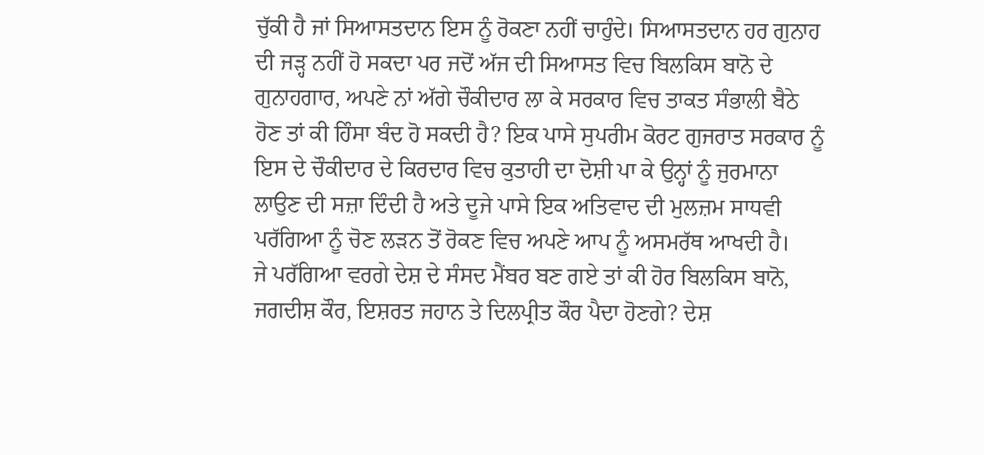ਚੁੱਕੀ ਹੈ ਜਾਂ ਸਿਆਸਤਦਾਨ ਇਸ ਨੂੰ ਰੋਕਣਾ ਨਹੀਂ ਚਾਹੁੰਦੇ। ਸਿਆਸਤਦਾਨ ਹਰ ਗੁਨਾਹ ਦੀ ਜੜ੍ਹ ਨਹੀਂ ਹੋ ਸਕਦਾ ਪਰ ਜਦੋਂ ਅੱਜ ਦੀ ਸਿਆਸਤ ਵਿਚ ਬਿਲਕਿਸ ਬਾਨੋ ਦੇ ਗੁਨਾਹਗਾਰ, ਅਪਣੇ ਨਾਂ ਅੱਗੇ ਚੌਕੀਦਾਰ ਲਾ ਕੇ ਸਰਕਾਰ ਵਿਚ ਤਾਕਤ ਸੰਭਾਲੀ ਬੈਠੇ ਹੋਣ ਤਾਂ ਕੀ ਹਿੰਸਾ ਬੰਦ ਹੋ ਸਕਦੀ ਹੈ? ਇਕ ਪਾਸੇ ਸੁਪਰੀਮ ਕੋਰਟ ਗੁਜਰਾਤ ਸਰਕਾਰ ਨੂੰ ਇਸ ਦੇ ਚੌਕੀਦਾਰ ਦੇ ਕਿਰਦਾਰ ਵਿਚ ਕੁਤਾਹੀ ਦਾ ਦੋਸ਼ੀ ਪਾ ਕੇ ਉਨ੍ਹਾਂ ਨੂੰ ਜੁਰਮਾਨਾ ਲਾਉਣ ਦੀ ਸਜ਼ਾ ਦਿੰਦੀ ਹੈ ਅਤੇ ਦੂਜੇ ਪਾਸੇ ਇਕ ਅਤਿਵਾਦ ਦੀ ਮੁਲਜ਼ਮ ਸਾਧਵੀ ਪਰੱਗਿਆ ਨੂੰ ਚੋਣ ਲੜਨ ਤੋਂ ਰੋਕਣ ਵਿਚ ਅਪਣੇ ਆਪ ਨੂੰ ਅਸਮਰੱਥ ਆਖਦੀ ਹੈ।
ਜੇ ਪਰੱਗਿਆ ਵਰਗੇ ਦੇਸ਼ ਦੇ ਸੰਸਦ ਮੈਂਬਰ ਬਣ ਗਏ ਤਾਂ ਕੀ ਹੋਰ ਬਿਲਕਿਸ ਬਾਨੋ, ਜਗਦੀਸ਼ ਕੌਰ, ਇਸ਼ਰਤ ਜਹਾਨ ਤੇ ਦਿਲਪ੍ਰੀਤ ਕੌਰ ਪੈਦਾ ਹੋਣਗੇ? ਦੇਸ਼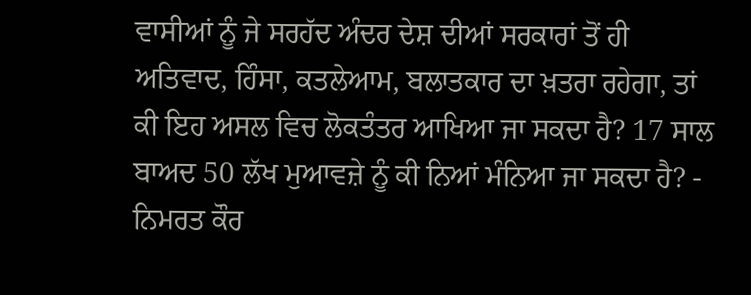ਵਾਸੀਆਂ ਨੂੰ ਜੇ ਸਰਹੱਦ ਅੰਦਰ ਦੇਸ਼ ਦੀਆਂ ਸਰਕਾਰਾਂ ਤੋਂ ਹੀ ਅਤਿਵਾਦ, ਹਿੰਸਾ, ਕਤਲੇਆਮ, ਬਲਾਤਕਾਰ ਦਾ ਖ਼ਤਰਾ ਰਹੇਗਾ, ਤਾਂ ਕੀ ਇਹ ਅਸਲ ਵਿਚ ਲੋਕਤੰਤਰ ਆਖਿਆ ਜਾ ਸਕਦਾ ਹੈ? 17 ਸਾਲ ਬਾਅਦ 50 ਲੱਖ ਮੁਆਵਜ਼ੇ ਨੂੰ ਕੀ ਨਿਆਂ ਮੰਨਿਆ ਜਾ ਸਕਦਾ ਹੈ? - ਨਿਮਰਤ ਕੌਰ